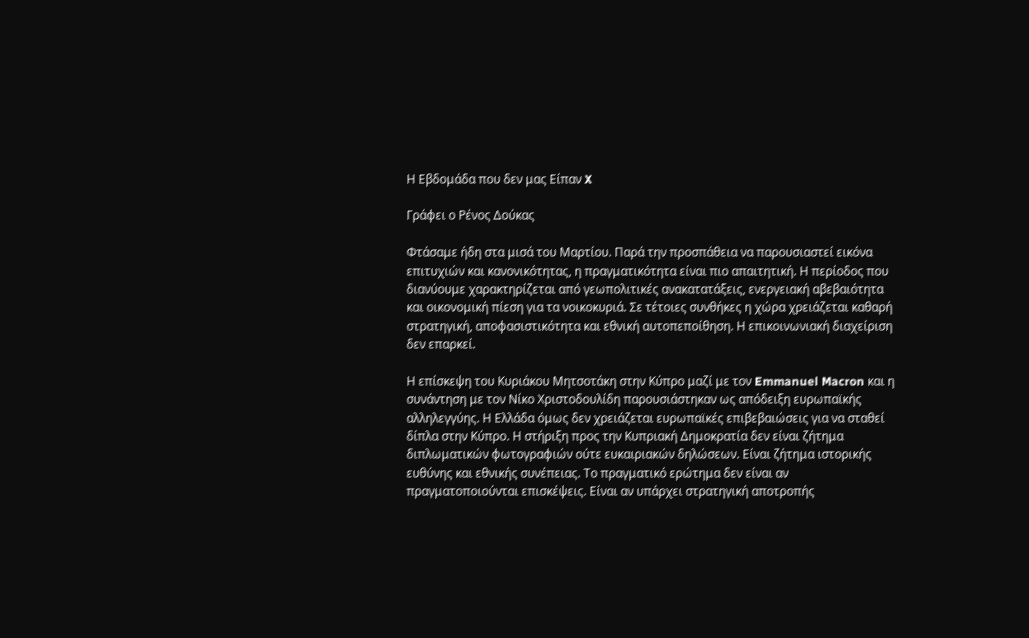Η Εβδομάδα που δεν μας Είπαν X

Γράφει ο Ρένος Δούκας

Φτάσαμε ήδη στα μισά του Μαρτίου. Παρά την προσπάθεια να παρουσιαστεί εικόνα επιτυχιών και κανονικότητας, η πραγματικότητα είναι πιο απαιτητική. Η περίοδος που διανύουμε χαρακτηρίζεται από γεωπολιτικές ανακατατάξεις, ενεργειακή αβεβαιότητα και οικονομική πίεση για τα νοικοκυριά. Σε τέτοιες συνθήκες η χώρα χρειάζεται καθαρή στρατηγική, αποφασιστικότητα και εθνική αυτοπεποίθηση. Η επικοινωνιακή διαχείριση δεν επαρκεί.

Η επίσκεψη του Κυριάκου Μητσοτάκη στην Κύπρο μαζί με τον Emmanuel Macron και η συνάντηση με τον Νίκο Χριστοδουλίδη παρουσιάστηκαν ως απόδειξη ευρωπαϊκής αλληλεγγύης. Η Ελλάδα όμως δεν χρειάζεται ευρωπαϊκές επιβεβαιώσεις για να σταθεί δίπλα στην Κύπρο. Η στήριξη προς την Κυπριακή Δημοκρατία δεν είναι ζήτημα διπλωματικών φωτογραφιών ούτε ευκαιριακών δηλώσεων. Είναι ζήτημα ιστορικής ευθύνης και εθνικής συνέπειας. Το πραγματικό ερώτημα δεν είναι αν πραγματοποιούνται επισκέψεις. Είναι αν υπάρχει στρατηγική αποτροπής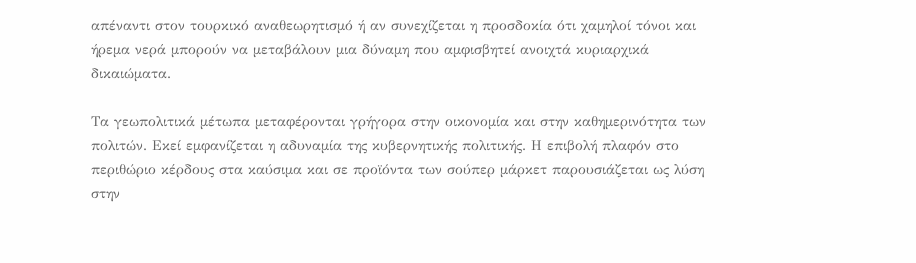απέναντι στον τουρκικό αναθεωρητισμό ή αν συνεχίζεται η προσδοκία ότι χαμηλοί τόνοι και ήρεμα νερά μπορούν να μεταβάλουν μια δύναμη που αμφισβητεί ανοιχτά κυριαρχικά δικαιώματα.

Τα γεωπολιτικά μέτωπα μεταφέρονται γρήγορα στην οικονομία και στην καθημερινότητα των πολιτών. Εκεί εμφανίζεται η αδυναμία της κυβερνητικής πολιτικής. Η επιβολή πλαφόν στο περιθώριο κέρδους στα καύσιμα και σε προϊόντα των σούπερ μάρκετ παρουσιάζεται ως λύση στην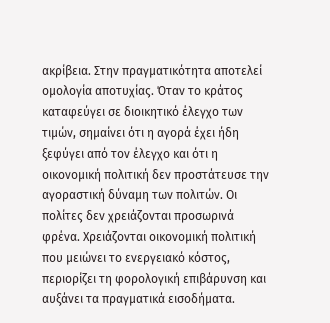ακρίβεια. Στην πραγματικότητα αποτελεί ομολογία αποτυχίας. Όταν το κράτος καταφεύγει σε διοικητικό έλεγχο των τιμών, σημαίνει ότι η αγορά έχει ήδη ξεφύγει από τον έλεγχο και ότι η οικονομική πολιτική δεν προστάτευσε την αγοραστική δύναμη των πολιτών. Οι πολίτες δεν χρειάζονται προσωρινά φρένα. Χρειάζονται οικονομική πολιτική που μειώνει το ενεργειακό κόστος, περιορίζει τη φορολογική επιβάρυνση και αυξάνει τα πραγματικά εισοδήματα.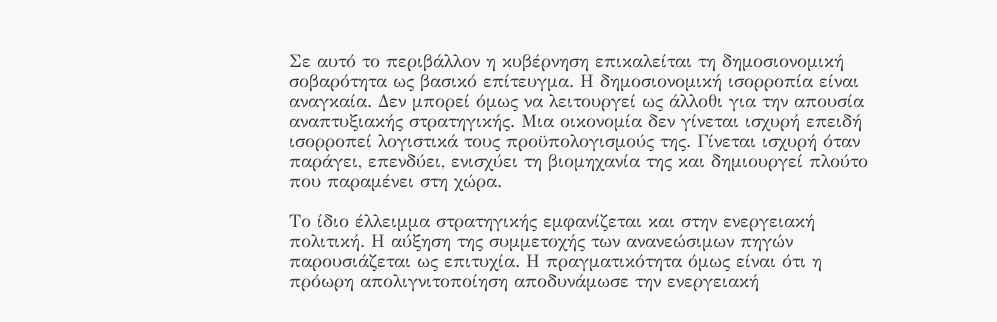Σε αυτό το περιβάλλον η κυβέρνηση επικαλείται τη δημοσιονομική σοβαρότητα ως βασικό επίτευγμα. Η δημοσιονομική ισορροπία είναι αναγκαία. Δεν μπορεί όμως να λειτουργεί ως άλλοθι για την απουσία αναπτυξιακής στρατηγικής. Μια οικονομία δεν γίνεται ισχυρή επειδή ισορροπεί λογιστικά τους προϋπολογισμούς της. Γίνεται ισχυρή όταν παράγει, επενδύει, ενισχύει τη βιομηχανία της και δημιουργεί πλούτο που παραμένει στη χώρα.

Το ίδιο έλλειμμα στρατηγικής εμφανίζεται και στην ενεργειακή πολιτική. Η αύξηση της συμμετοχής των ανανεώσιμων πηγών παρουσιάζεται ως επιτυχία. Η πραγματικότητα όμως είναι ότι η πρόωρη απολιγνιτοποίηση αποδυνάμωσε την ενεργειακή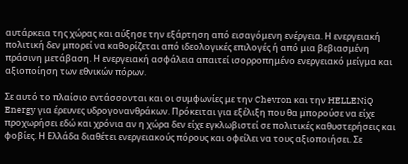αυτάρκεια της χώρας και αύξησε την εξάρτηση από εισαγόμενη ενέργεια. Η ενεργειακή πολιτική δεν μπορεί να καθορίζεται από ιδεολογικές επιλογές ή από μια βεβιασμένη πράσινη μετάβαση. Η ενεργειακή ασφάλεια απαιτεί ισορροπημένο ενεργειακό μείγμα και αξιοποίηση των εθνικών πόρων.

Σε αυτό το πλαίσιο εντάσσονται και οι συμφωνίες με την Chevron και την HELLENiQ Energy για έρευνες υδρογονανθράκων. Πρόκειται για εξέλιξη που θα μπορούσε να είχε προχωρήσει εδώ και χρόνια αν η χώρα δεν είχε εγκλωβιστεί σε πολιτικές καθυστερήσεις και φοβίες. Η Ελλάδα διαθέτει ενεργειακούς πόρους και οφείλει να τους αξιοποιήσει. Σε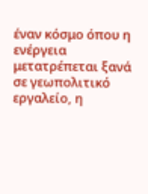έναν κόσμο όπου η ενέργεια μετατρέπεται ξανά σε γεωπολιτικό εργαλείο, η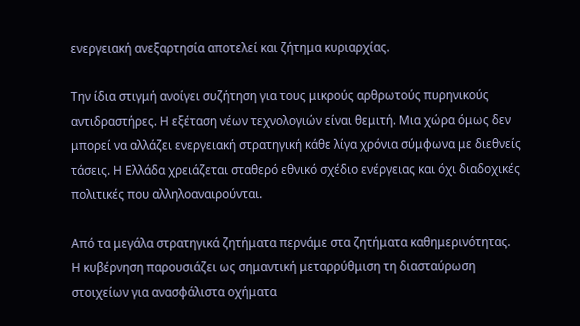ενεργειακή ανεξαρτησία αποτελεί και ζήτημα κυριαρχίας.

Την ίδια στιγμή ανοίγει συζήτηση για τους μικρούς αρθρωτούς πυρηνικούς αντιδραστήρες. Η εξέταση νέων τεχνολογιών είναι θεμιτή. Μια χώρα όμως δεν μπορεί να αλλάζει ενεργειακή στρατηγική κάθε λίγα χρόνια σύμφωνα με διεθνείς τάσεις. Η Ελλάδα χρειάζεται σταθερό εθνικό σχέδιο ενέργειας και όχι διαδοχικές πολιτικές που αλληλοαναιρούνται.

Από τα μεγάλα στρατηγικά ζητήματα περνάμε στα ζητήματα καθημερινότητας. Η κυβέρνηση παρουσιάζει ως σημαντική μεταρρύθμιση τη διασταύρωση στοιχείων για ανασφάλιστα οχήματα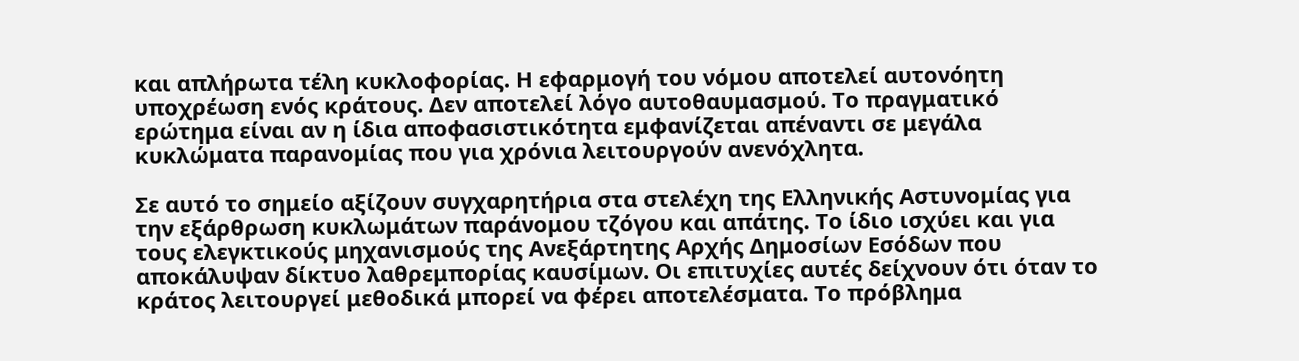και απλήρωτα τέλη κυκλοφορίας. Η εφαρμογή του νόμου αποτελεί αυτονόητη υποχρέωση ενός κράτους. Δεν αποτελεί λόγο αυτοθαυμασμού. Το πραγματικό ερώτημα είναι αν η ίδια αποφασιστικότητα εμφανίζεται απέναντι σε μεγάλα κυκλώματα παρανομίας που για χρόνια λειτουργούν ανενόχλητα.

Σε αυτό το σημείο αξίζουν συγχαρητήρια στα στελέχη της Ελληνικής Αστυνομίας για την εξάρθρωση κυκλωμάτων παράνομου τζόγου και απάτης. Το ίδιο ισχύει και για τους ελεγκτικούς μηχανισμούς της Ανεξάρτητης Αρχής Δημοσίων Εσόδων που αποκάλυψαν δίκτυο λαθρεμπορίας καυσίμων. Οι επιτυχίες αυτές δείχνουν ότι όταν το κράτος λειτουργεί μεθοδικά μπορεί να φέρει αποτελέσματα. Το πρόβλημα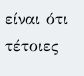είναι ότι τέτοιες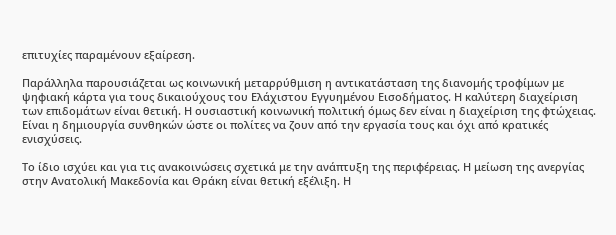επιτυχίες παραμένουν εξαίρεση.

Παράλληλα παρουσιάζεται ως κοινωνική μεταρρύθμιση η αντικατάσταση της διανομής τροφίμων με ψηφιακή κάρτα για τους δικαιούχους του Ελάχιστου Εγγυημένου Εισοδήματος. Η καλύτερη διαχείριση των επιδομάτων είναι θετική. Η ουσιαστική κοινωνική πολιτική όμως δεν είναι η διαχείριση της φτώχειας. Είναι η δημιουργία συνθηκών ώστε οι πολίτες να ζουν από την εργασία τους και όχι από κρατικές ενισχύσεις.

Το ίδιο ισχύει και για τις ανακοινώσεις σχετικά με την ανάπτυξη της περιφέρειας. Η μείωση της ανεργίας στην Ανατολική Μακεδονία και Θράκη είναι θετική εξέλιξη. Η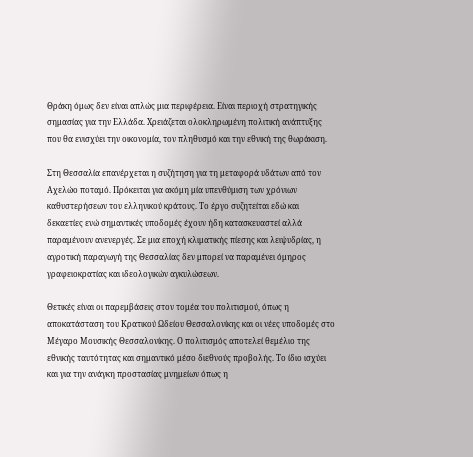Θράκη όμως δεν είναι απλώς μια περιφέρεια. Είναι περιοχή στρατηγικής σημασίας για την Ελλάδα. Χρειάζεται ολοκληρωμένη πολιτική ανάπτυξης που θα ενισχύει την οικονομία, τον πληθυσμό και την εθνική της θωράκιση.

Στη Θεσσαλία επανέρχεται η συζήτηση για τη μεταφορά υδάτων από τον Αχελώο ποταμό. Πρόκειται για ακόμη μία υπενθύμιση των χρόνιων καθυστερήσεων του ελληνικού κράτους. Το έργο συζητείται εδώ και δεκαετίες ενώ σημαντικές υποδομές έχουν ήδη κατασκευαστεί αλλά παραμένουν ανενεργές. Σε μια εποχή κλιματικής πίεσης και λειψυδρίας, η αγροτική παραγωγή της Θεσσαλίας δεν μπορεί να παραμένει όμηρος γραφειοκρατίας και ιδεολογικών αγκυλώσεων.

Θετικές είναι οι παρεμβάσεις στον τομέα του πολιτισμού, όπως η αποκατάσταση του Κρατικού Ωδείου Θεσσαλονίκης και οι νέες υποδομές στο Μέγαρο Μουσικής Θεσσαλονίκης. Ο πολιτισμός αποτελεί θεμέλιο της εθνικής ταυτότητας και σημαντικό μέσο διεθνούς προβολής. Το ίδιο ισχύει και για την ανάγκη προστασίας μνημείων όπως η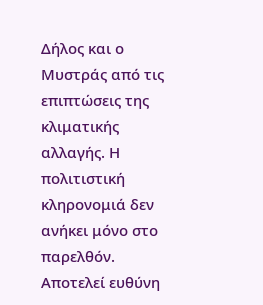Δήλος και ο Μυστράς από τις επιπτώσεις της κλιματικής αλλαγής. Η πολιτιστική κληρονομιά δεν ανήκει μόνο στο παρελθόν. Αποτελεί ευθύνη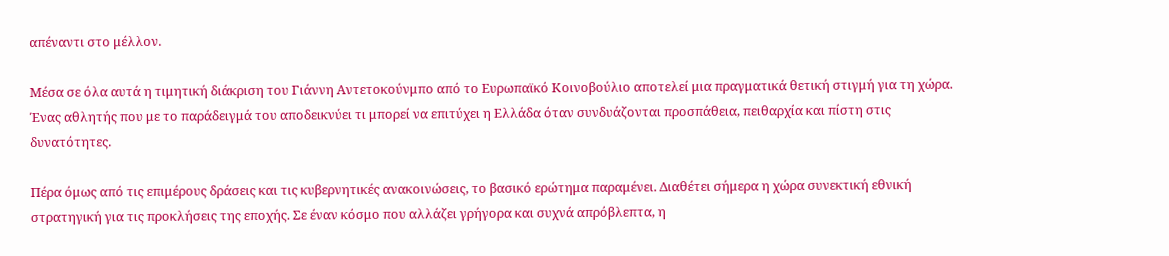απέναντι στο μέλλον.

Μέσα σε όλα αυτά η τιμητική διάκριση του Γιάννη Αντετοκούνμπο από το Ευρωπαϊκό Κοινοβούλιο αποτελεί μια πραγματικά θετική στιγμή για τη χώρα. Ένας αθλητής που με το παράδειγμά του αποδεικνύει τι μπορεί να επιτύχει η Ελλάδα όταν συνδυάζονται προσπάθεια, πειθαρχία και πίστη στις δυνατότητες.

Πέρα όμως από τις επιμέρους δράσεις και τις κυβερνητικές ανακοινώσεις, το βασικό ερώτημα παραμένει. Διαθέτει σήμερα η χώρα συνεκτική εθνική στρατηγική για τις προκλήσεις της εποχής. Σε έναν κόσμο που αλλάζει γρήγορα και συχνά απρόβλεπτα, η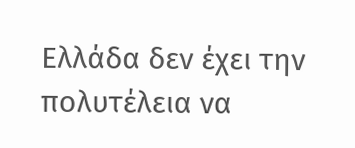Ελλάδα δεν έχει την πολυτέλεια να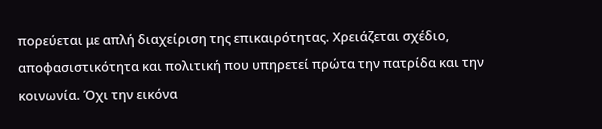πορεύεται με απλή διαχείριση της επικαιρότητας. Χρειάζεται σχέδιο, αποφασιστικότητα και πολιτική που υπηρετεί πρώτα την πατρίδα και την κοινωνία. Όχι την εικόνα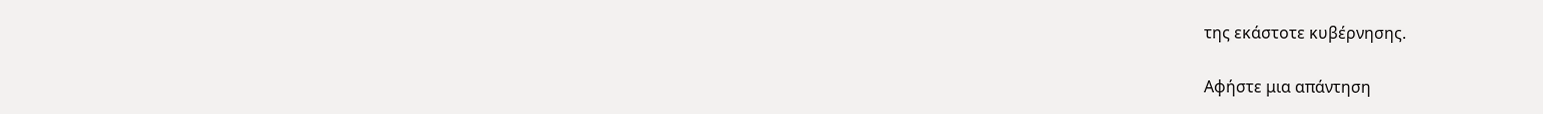της εκάστοτε κυβέρνησης.

Αφήστε μια απάντηση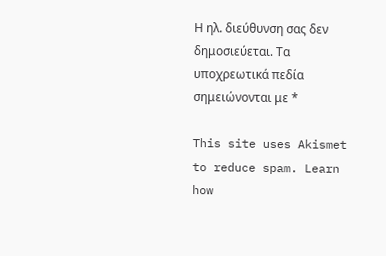Η ηλ. διεύθυνση σας δεν δημοσιεύεται. Τα υποχρεωτικά πεδία σημειώνονται με *

This site uses Akismet to reduce spam. Learn how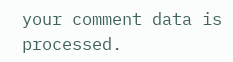your comment data is processed.